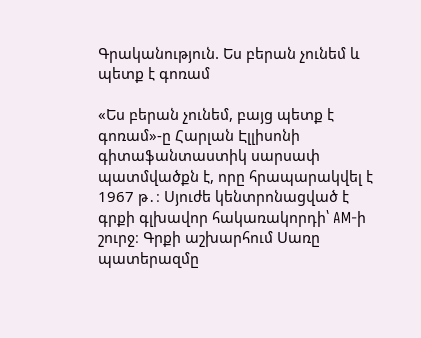Գրականություն. Ես բերան չունեմ և պետք է գոռամ

«Ես բերան չունեմ, բայց պետք է գոռամ»-ը Հարլան Էլլիսոնի գիտաֆանտաստիկ սարսափ պատմվածքն է, որը հրապարակվել է 1967 թ․։ Սյուժե կենտրոնացված է գրքի գլխավոր հակառակորդի՝ AM-ի շուրջ։ Գրքի աշխարհում Սառը պատերազմը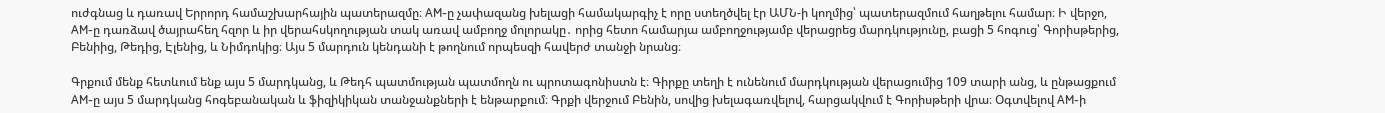ուժգնաց և դառավ Երրորդ համաշխարհային պատերազմը։ AM-ը չափազանց խելացի համակարգիչ է որը ստեղծվել էր ԱՄՆ-ի կողմից՝ պատերազմում հաղթելու համար։ Ի վերջո, AM-ը դառձավ ծայրահեղ հզոր և իր վերահսկողության տակ առավ ամբողջ մոլորակը․ որից հետո համարյա ամբողջությամբ վերացրեց մարդկությունը, բացի 5 հոգուց՝ Գորիսթերից, Բենիից, Թեդից, Էլենից, և Նիմդոկից։ Այս 5 մարդուն կենդանի է թողնում որպեսզի հավերժ տանջի նրանց։

Գրքում մենք հետևում ենք այս 5 մարդկանց, և Թեդհ պատմության պատմողն ու պրոտագոնիստն է։ Գիրքը տեղի է ունենում մարդկության վերացումից 109 տարի անց, և ընթացքում AM-ը այս 5 մարդկանց հոգեբանական և ֆիզիկիկան տանջանքների է ենթարքում։ Գրքի վերջում Բենին, սովից խելագառվելով, հարցակվում է Գորիսթերի վրա։ Օգտվելով AM-ի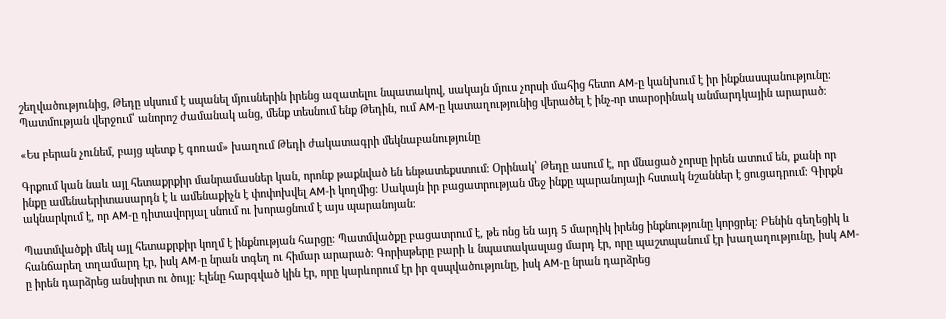շեղվածությունից, Թեդը սկսում է սպանել մյուսներին իրենց ազատելու նպատակով, սակայն մյուս չորսի մահից հետո AM-ը կանխում է իր ինքնասպանությունը։ Պատմության վերջում՝ անորոշ ժամանակ անց, մենք տեսնում ենք Թեդին, ում AM-ը կատաղությունից վերածել է ինչ-որ տարօրինակ անմարդկային արարած։

«Ես բերան չունեմ, բայց պետք է գոռամ» խաղում Թեդի ժակատագրի մեկնաբանությունը

Գրքում կան նաև այլ հետաքրքիր մանրամասներ կան, որոնք թաքնված են ենթատեքստում։ Օրինակ՝ Թեդը ասում է, որ մնացած չորսը իրեն ատում են, քանի որ ինքը ամենաերիտասարդն է և ամենաքիչն է փոփոխվել AM-ի կողմից։ Սակայն իր բացատրության մեջ ինքը պարանոյայի հստակ նշաններ է ցուցադրում։ Գիրքն ակնարկում է, որ AM-ը դիտավորյալ սնում ու խորացնում է այս պարանոյան։

Պատմվածքի մեկ այլ հետաքրքիր կողմ է ինքնության հարցը։ Պատմվածքը բացատրում է, թե ոնց են այդ 5 մարդիկ իրենց ինքնությունը կորցրել։ Բենին գեղեցիկ և հանճարեղ տղամարդ էր, իսկ AM-ը նրան տգեղ ու հիմար արարած։ Գորիսթերը բարի և նպատակասլաց մարդ էր, որը պաշտպանում էր խաղաղությունը, իսկ AM-ը իրեն դարձրեց անսիրտ ու ծույլ։ Էլենը հարգված կին էր, որը կարևորում էր իր զսպվածությունը, իսկ AM-ը նրան դարձրեց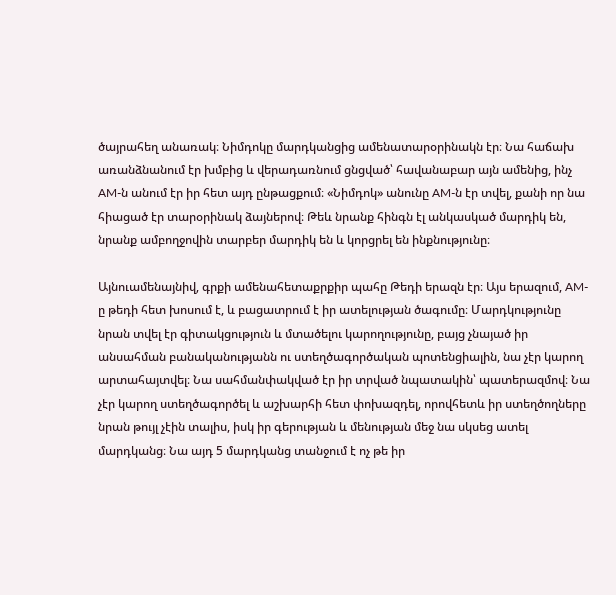ծայրահեղ անառակ։ Նիմդոկը մարդկանցից ամենատարօրինակն էր։ Նա հաճախ առանձնանում էր խմբից և վերադառնում ցնցված՝ հավանաբար այն ամենից, ինչ AM-ն անում էր իր հետ այդ ընթացքում։ «Նիմդոկ» անունը AM-ն էր տվել, քանի որ նա հիացած էր տարօրինակ ձայներով։ Թեև նրանք հինգն էլ անկասկած մարդիկ են, նրանք ամբողջովին տարբեր մարդիկ են և կորցրել են ինքնությունը։

Այնուամենայնիվ, գրքի ամենահետաքրքիր պահը Թեդի երազն էր։ Այս երազում, AM-ը թեդի հետ խոսում է, և բացատրում է իր ատելության ծագումը։ Մարդկությունը նրան տվել էր գիտակցություն և մտածելու կարողությունը, բայց չնայած իր անսահման բանականությանն ու ստեղծագործական պոտենցիալին, նա չէր կարող արտահայտվել։ Նա սահմանփակված էր իր տրված նպատակին՝ պատերազմով։ Նա չէր կարող ստեղծագործել և աշխարհի հետ փոխազդել, որովհետև իր ստեղծողները նրան թույլ չէին տալիս, իսկ իր գերության և մենության մեջ նա սկսեց ատել մարդկանց։ Նա այդ 5 մարդկանց տանջում է ոչ թե իր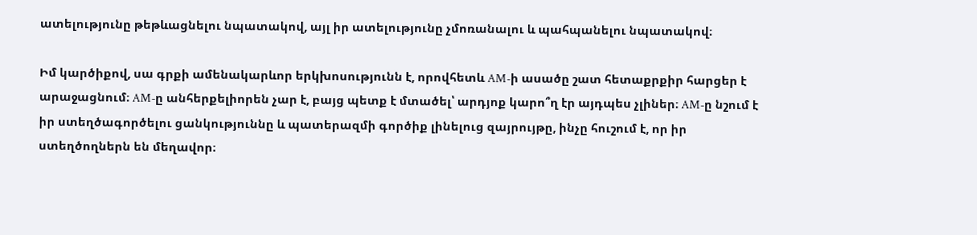ատելությունը թեթևացնելու նպատակով, այլ իր ատելությունը չմոռանալու և պահպանելու նպատակով։

Իմ կարծիքով, սա գրքի ամենակարևոր երկխոսությունն է, որովհետև AM-ի ասածը շատ հետաքրքիր հարցեր է արաջացնում։ AM-ը անհերքելիորեն չար է, բայց պետք է մտածել՝ արդյոք կարո՞ղ էր այդպես չլիներ։ AM-ը նշում է իր ստեղծագործելու ցանկություննը և պատերազմի գործիք լինելուց զայրույթը, ինչը հուշում է, որ իր ստեղծողներն են մեղավոր։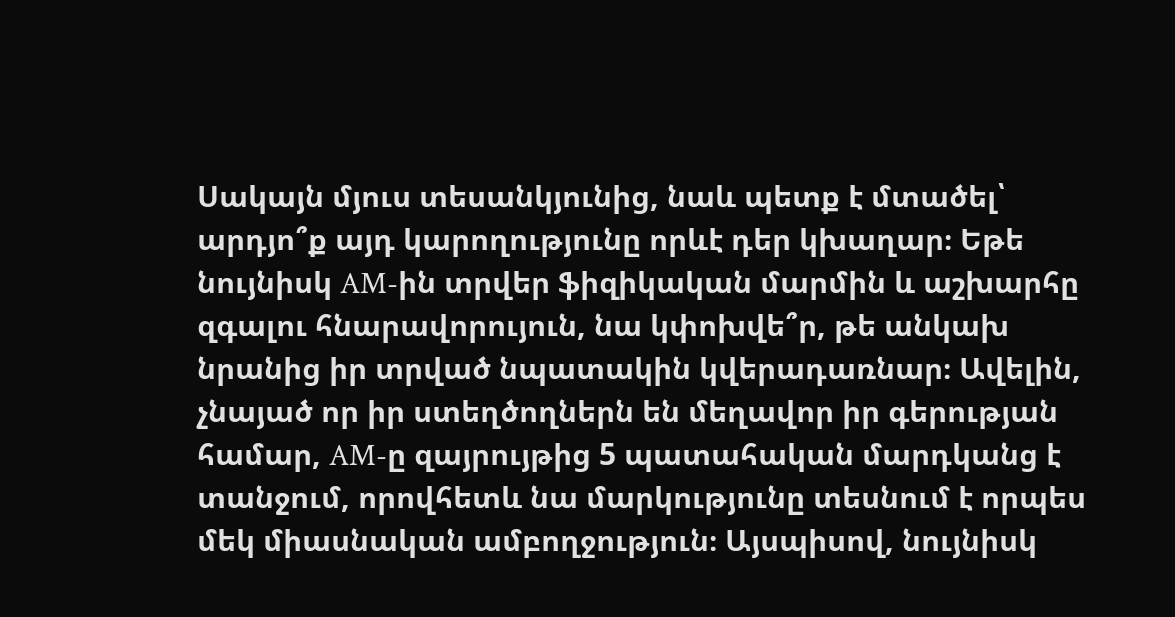Սակայն մյուս տեսանկյունից, նաև պետք է մտածել՝ արդյո՞ք այդ կարողությունը որևէ դեր կխաղար։ Եթե նույնիսկ AM-ին տրվեր ֆիզիկական մարմին և աշխարհը զգալու հնարավորույուն, նա կփոխվե՞ր, թե անկախ նրանից իր տրված նպատակին կվերադառնար։ Ավելին, չնայած որ իր ստեղծողներն են մեղավոր իր գերության համար, AM-ը զայրույթից 5 պատահական մարդկանց է տանջում, որովհետև նա մարկությունը տեսնում է որպես մեկ միասնական ամբողջություն։ Այսպիսով, նույնիսկ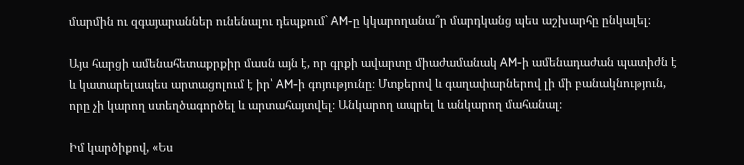մարմին ու զգայարաններ ունենալու դեպքում` AM-ը կկարողանա՞ր մարդկանց պես աշխարհը ընկալել։

Այս հարցի ամենահետաքրքիր մասն այն է, որ գրքի ավարտը միաժամանակ AM-ի ամենադաժան պատիժն է և կատարելապես արտացոլում է իր՝ AM-ի գոյությունը։ Մտքերով և գաղափարներով լի մի բանակնություն, որը չի կարող ստեղծագործել և արտահայտվել։ Անկարող ապրել և անկարող մահանալ։

Իմ կարծիքով, «Ես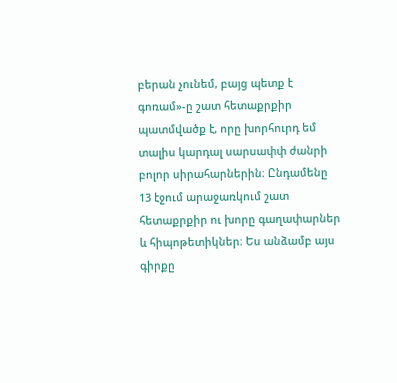բերան չունեմ, բայց պետք է գոռամ»-ը շատ հետաքրքիր պատմվածք է, որը խորհուրդ եմ տալիս կարդալ սարսափփ ժանրի բոլոր սիրահարներին։ Ընդամենը 13 էջում արաջառկում շատ հետաքրքիր ու խորը գաղափարներ և հիպոթետիկներ։ Ես անձամբ այս գիրքը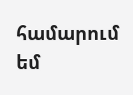համարում եմ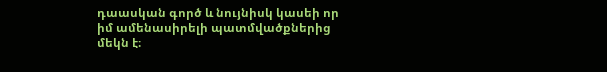դաասկան գործ և նույնիսկ կասեի որ իմ ամենասիրելի պատմվածքներից մեկն է։